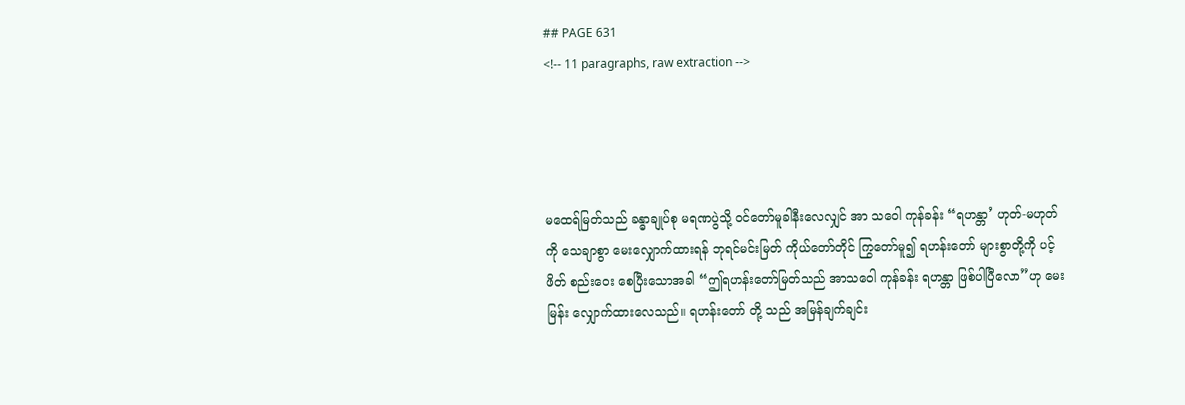## PAGE 631
<!-- 11 paragraphs, raw extraction -->




မထေရ်မြတ်သည် ခန္ဓာချုပ်စု မရဏပွဲသို့ ဝင်တော်မူခါနီးလေလျှင် အာ သဝေါ ကုန်ခန်း “ရဟန္တာ’ ဟုတ်-မဟုတ်ကို သေချာစွာ မေးလျှောက်ထားရန် ဘုရင်မင်းမြတ် ကိုယ်တော်တိုင် ကြွတော်မူ၍ ရဟန်းတော် များစွာတို့ကို ပင့်ဖိတ် စည်းဝေး စေပြီးသောအခါ “ဤရဟန်းတော်မြတ်သည် အာသဝေါ ကုန်ခန်း ရဟန္တာ ဖြစ်ပါပြီလော”ဟု မေးမြန်း လျှောက်ထားလေသည်။ ရဟန်းတော် တို့ သည် အမြန်ချက်ချင်း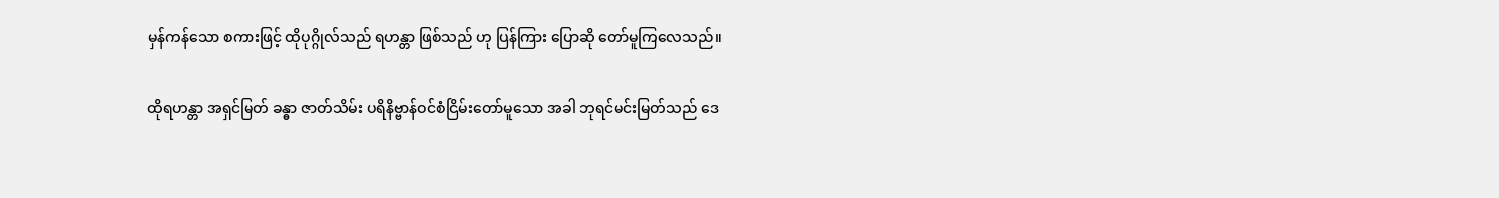မှန်ကန်သော စကားဖြင့် ထိုပုဂ္ဂိုလ်သည် ရဟန္တာ ဖြစ်သည် ဟု ပြန်ကြား ပြောဆို တော်မူကြလေသည်။

ထိုရဟန္တာ အရှင်မြတ် ခန္ဓာ ဇာတ်သိမ်း ပရိနိဗ္ဗာန်ဝင်စံငြိမ်းတော်မူသော အခါ ဘုရင်မင်းမြတ်သည် ဒေ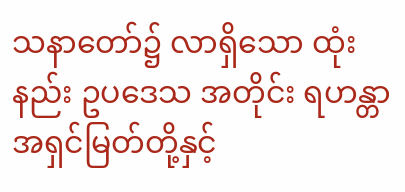သနာတော်၌ လာရှိသော ထုံးနည်း ဥပဒေသ အတိုင်း ရဟန္တာ အရှင်မြတ်တို့နှင့်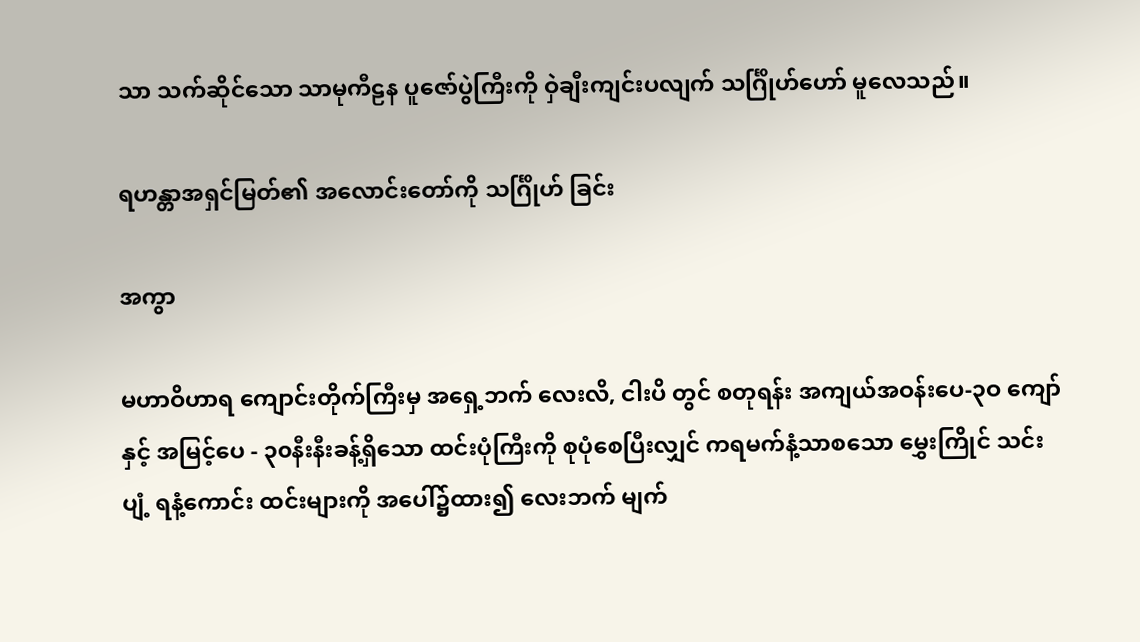သာ သက်ဆိုင်သော သာမုကီဠန ပူဇော်ပွဲကြီးကို ဝှဲချီးကျင်းပလျက် သင်္ဂြိုဟ်ဟော် မူလေသည်။

ရဟန္တာအရှင်မြတ်၏ အလောင်းတော်ကို သင်္ဂြိုဟ် ခြင်း

အကွာ

မဟာဝိဟာရ ကျောင်းတိုက်ကြီးမှ အရှေ့ဘက် လေးလိ, ငါးပိ တွင် စတုရန်း အကျယ်အဝန်းပေ-၃ဝ ကျော်နှင့် အမြင့်ပေ - ၃၀နီးနီးခန့်ရှိသော ထင်းပုံကြီးကို စုပုံစေပြီးလျှင် ကရမက်နံ့သာစသော မွှေးကြိုင် သင်းပျံ့ ရနံ့ကောင်း ထင်းများကို အပေါ်၌ထား၍ လေးဘက် မျက်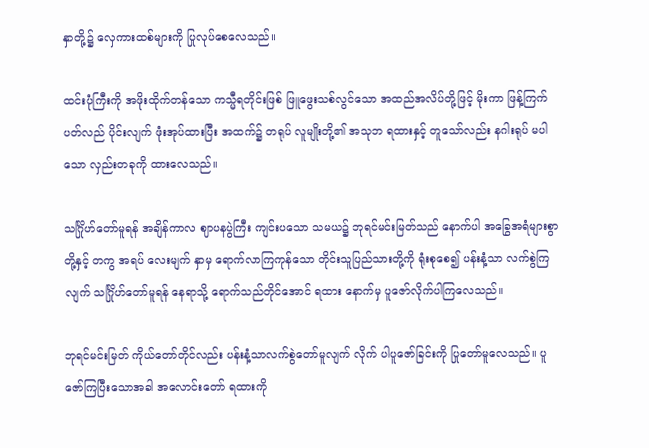နှာတို့၌ လှေကားထစ်များကို ပြုလုပ်စေလေသည်။

ထင်းပုံကြီးကို အဖိုးထိုက်တန်သော ကသ္မီရတိုင်းဖြစ် ဖြူဖွေးသစ်လွင်သော အထည်အလိပ်တို့ဖြင့် မိုးကာ ဖြန့်ကြက် ပတ်လည် ပိုင်းလျက် ဖုံးအုပ်ထားပြီး အထက်၌ တရုပ် လူမျိုးတို့၏ အသုဘ ရထားနှင့် တူသော်လည်း နဂါးရုပ် မပါ သော လှည်းတခုကို ထားလေသည်။

သင်္ဂြိုဟ်တော်မူရန် အချိန်ကာလ ဈာပနပွဲကြီး ကျင်းပသော သမယ၌ ဘုရင်မင်းမြတ်သည် နောက်ပါ အခြွေအရံများစွာတို့နှင့် တကွ အရပ် လေးမျက် နှာမှ ရောက်လာကြကုန်သော တိုင်းသူပြည်သားတို့ကို ရုံးစုစေ၍ ပန်းနံ့သာ လက်စွဲကြလျက် သင်္ဂြိုဟ်တော်မူရန် နေရာသို့ ရောက်သည်တိုင်အောင် ရထား နောက်မှ ပူဇော်လိုက်ပါကြလေသည်။

ဘုရင်မင်းမြတ် ကိုယ်တော်တိုင်လည်း ပန်းနံ့သာလက်စွဲတော်မူလျက် လိုက် ပါပူဇော်ခြင်းကို ပြုတော်မူလေသည်။ ပူဇော်ကြပြီးသောအခါ အလောင်းတော် ရထားကို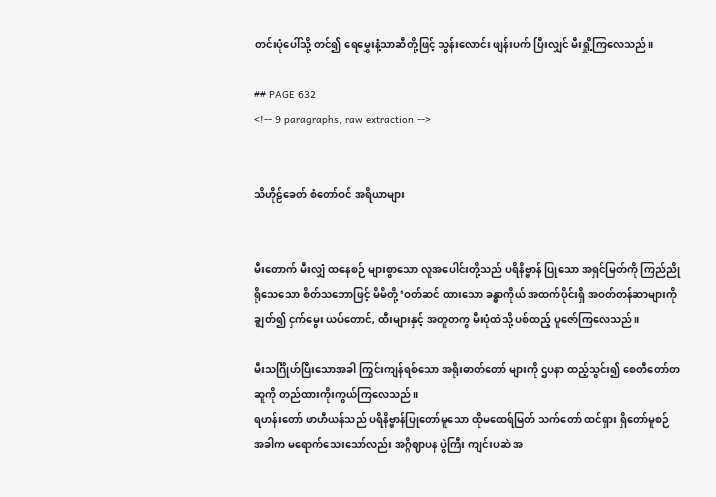တင်းပုံပေါ်သို့ တင်၍ ရေမွှေးနံ့သာဆီတို့ဖြင့် သွန်းလောင်း ဖျန်းပက် ပြီးလျှင် မီးရှို့ကြလေသည်။

## PAGE 632
<!-- 9 paragraphs, raw extraction -->


သိဟိုဠ်ခေတ် စံတော်ဝင် အရိယာများ


မီးတောက် မီးလျှံ ထနေစဉ် များစွာသော လူအပေါင်းတို့သည် ပရိနိဗ္ဗာန် ပြုသော အရှင်မြတ်ကို ကြည်ညို ရိုသေသော စိတ်သဘောဖြင့် မိမိတို့ ‘ဝတ်ဆင် ထားသော ခန္ဓာကိုယ် အထက်ပိုင်းရှိ အဝတ်တန်ဆာများကို ချွတ်၍ ငှက်မွေး ယပ်တောင်, ထီးများနှင့် အတူတကွ မီးပုံထဲသို့ ပစ်ထည့် ပူဇော်ကြလေသည်။

မီးသင်္ဂြိုဟ်ပြီးသောအခါ ကြွင်းကျန်ရစ်သော အရိုးဓာတ်တော် များကို ဌပနာ ထည့်သွင်း၍ စေတီတော်တဆူကို တည်ထားကိုးကွယ်ကြလေသည်။
ရဟန်းတော် ဖာဟီယန်သည် ပရိနိဗ္ဗာန်ပြုတော်မူသော ထိုမထေရ်မြတ် သက်တော် ထင်ရှား ရှိတော်မူစဉ် အခါက မရောက်သေးသော်လည်း အဂ္ဂိဈာပန ပွဲကြီး ကျင်းပဆဲ အ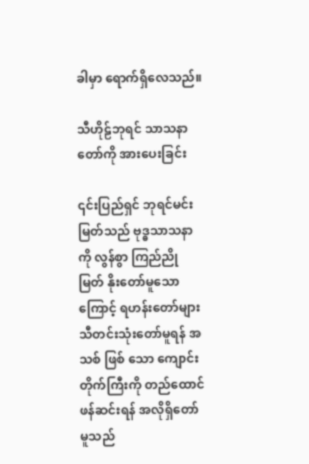ခါမှာ ရောက်ရှိလေသည်။

သီဟိုဠ်ဘုရင် သာသနာတော်ကို အားပေးခြင်း

၎င်းပြည်ရှင် ဘုရင်မင်းမြတ်သည် ဗုဒ္ဓသာသနာကို လွန်စွာ ကြည်ညို မြတ် နိုးတော်မူသောကြောင့် ရဟန်းတော်များ သီတင်းသုံးတော်မူရန် အသစ် ဖြစ် သော ကျောင်းတိုက်ကြီးကို တည်ထောင် ဖန်ဆင်းရန် အလိုရှိတော်မူသည်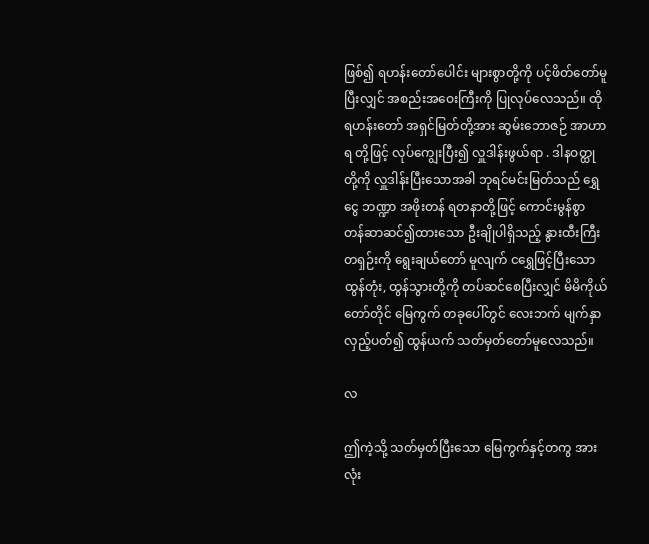ဖြစ်၍ ရဟန်းတော်ပေါင်း များစွာတို့ကို ပင့်ဖိတ်တော်မူပြီးလျှင် အစည်းအဝေးကြီးကို ပြုလုပ်လေသည်။ ထိုရဟန်းတော် အရှင်မြတ်တို့အား ဆွမ်းဘောဇဉ် အာဟာရ တို့ဖြင့် လုပ်ကျွေးပြီး၍ လှူဒါန်းဖွယ်ရာ . ဒါနဝတ္ထုတို့ကို လှူဒါန်းပြီးသောအခါ ဘုရင်မင်းမြတ်သည် ရွှေငွေ ဘဏ္ဍာ အဖိုးတန် ရတနာတို့ဖြင့် ကောင်းမွန်စွာ တန်ဆာဆင်၍ထားသော ဦးချိုပါရှိသည့် နွားထီးကြီးတရှဉ်းကို ရွေးချယ်တော် မူလျက် ငရွှေဖြင့်ပြီးသော ထွန်တုံး, ထွန်သွားတို့ကို တပ်ဆင်စေပြီးလျှင် မိမိကိုယ် တော်တိုင် မြေကွက် တခုပေါ်တွင် လေးဘက် မျက်နှာလှည့်ပတ်၍ ထွန်ယက် သတ်မှတ်တော်မူလေသည်။

လ

ဤကဲ့သို့ သတ်မှတ်ပြီးသော မြေကွက်နှင့်တကွ အားလုံး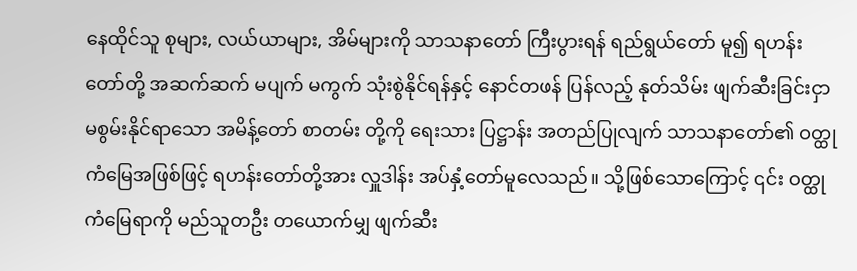နေထိုင်သူ စုများ, လယ်ယာများ, အိမ်များကို သာသနာတော် ကြီးပွားရန် ရည်ရွယ်တော် မူ၍ ရဟန်းတော်တို့ အဆက်ဆက် မပျက် မကွက် သုံးစွဲနိုင်ရန်နှင့် နောင်တဖန် ပြန်လည့် နုတ်သိမ်း ဖျက်ဆီးခြင်းငှာ မစွမ်းနိုင်ရာသော အမိန့်တော် စာတမ်း တို့ကို ရေးသား ပြဋ္ဌာန်း အတည်ပြုလျက် သာသနာတော်၏ ဝတ္ထုကံမြေအဖြစ်ဖြင့် ရဟန်းတော်တို့အား လှူဒါန်း အပ်နှံ့တော်မူလေသည်။ သို့ဖြစ်သောကြောင့် ၎င်း ဝတ္ထုကံမြေရာကို မည်သူတဦး တယောက်မျှ ဖျက်ဆီး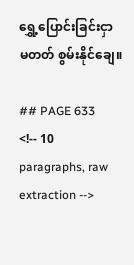ရွှေ့ပြောင်းခြင်းငှာ မတတ် စွမ်းနိုင်ချေ။

## PAGE 633
<!-- 10 paragraphs, raw extraction -->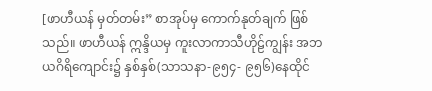[ဖာဟီယန် မှတ်တမ်း” စာအုပ်မှ ကောက်နုတ်ချက် ဖြစ်သည်။ ဖာဟီယန် ဣန္ဒိယမှ ကူးလာကာသီဟိုဠ်ကျွန်း အဘယဂိရိကျောင်း၌ နှစ်နှစ်(သာသနာ-၉၅၄- ၉၅၆)နေထိုင်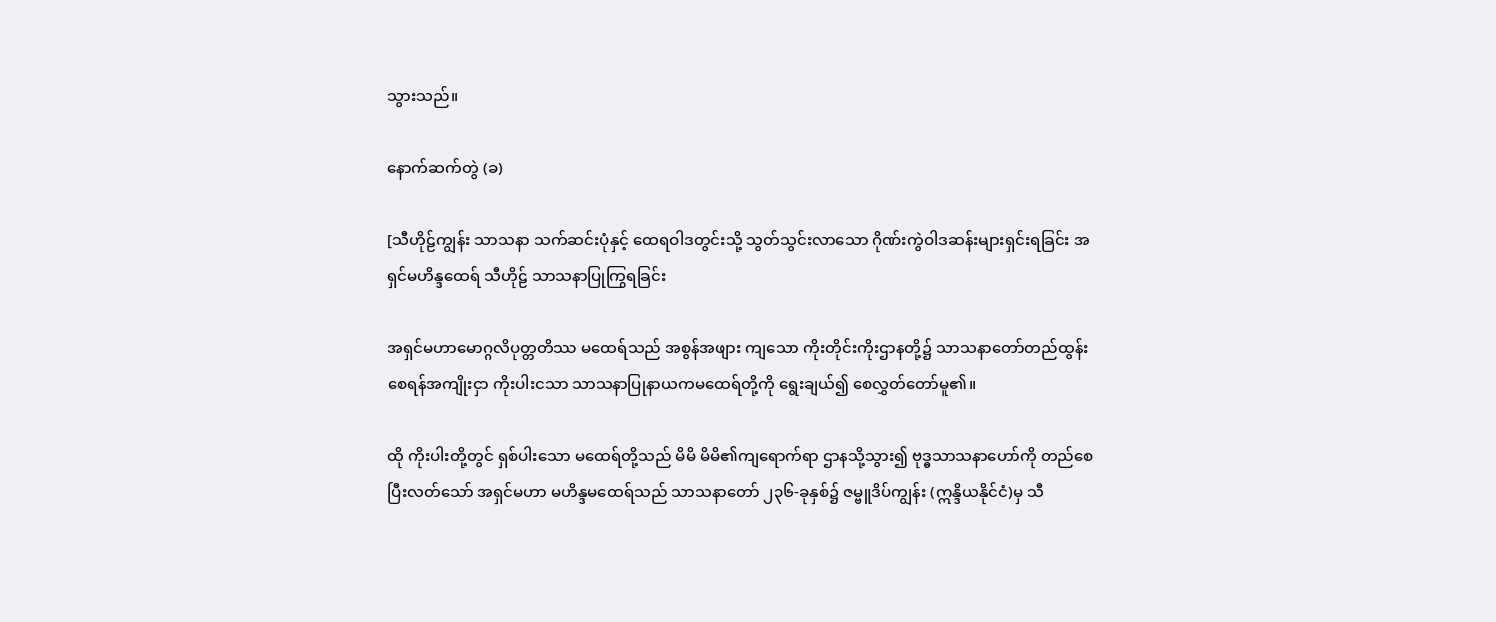သွားသည်။

နောက်ဆက်တွဲ (ခ)

[သီဟိုဠ်ကျွန်း သာသနာ သက်ဆင်းပုံနှင့် ထေရဝါဒတွင်းသို့ သွတ်သွင်းလာသော ဂိုဏ်းကွဲဝါဒဆန်းများရှင်းရခြင်း အရှင်မဟိန္ဒထေရ် သီဟိုဠ် သာသနာပြုကြွရခြင်း

အရှင်မဟာမောဂ္ဂလိပုတ္တတိဿ မထေရ်သည် အစွန်အဖျား ကျသော ကိုးတိုင်းကိုးဌာနတို့၌ သာသနာတော်တည်ထွန်းစေရန်အကျိုးငှာ ကိုးပါးငသာ သာသနာပြုနာယကမထေရ်တို့ကို ရွေးချယ်၍ စေလွှတ်တော်မူ၏။

ထို ကိုးပါးတို့တွင် ရှစ်ပါးသော မထေရ်တို့သည် မိမိ မိမိ၏ကျရောက်ရာ ဌာနသို့သွား၍ ဗုဒ္ဓသာသနာဟော်ကို တည်စေပြီးလတ်သော် အရှင်မဟာ မဟိန္ဒမထေရ်သည် သာသနာတော် ၂၃၆-ခုနှစ်၌ ဇမ္ဗူဒိပ်ကျွန်း (ဣန္ဒိယနိုင်ငံ)မှ သီ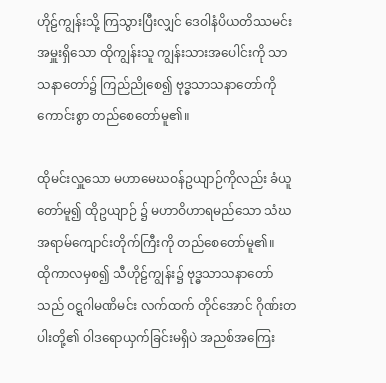ဟိုဠ်ကျွန်းသို့ ကြသွားပြီးလျှင် ဒေဝါနံပိယတိဿမင်းအမှူးရှိသော ထိုကျွန်းသူ ကျွန်းသားအပေါင်းကို သာသနာတော်၌ ကြည်ညိုစေ၍ ဗုဒ္ဓသာသနာတော်ကို ကောင်းစွာ တည်စေတော်မူ၏။

ထိုမင်းလှူသော မဟာမေဃဝန်ဥယျာဉ်ကိုလည်း ခံယူတော်မူ၍ ထိုဥယျာဉ် ၌ မဟာဝိဟာရမည်သော သံဃအရာမ်ကျောင်းတိုက်ကြီးကို တည်စေတော်မူ၏။
ထိုကာလမှစ၍ သီဟိုဠ်ကျွန်း၌ ဗုဒ္ဓသာသနာတော်သည် ဝဋ္ဋဂါမဏိမင်း လက်ထက် တိုင်အောင် ဂိုဏ်းတပါးတို့၏ ဝါဒရောယှက်ခြင်းမရှိပဲ အညစ်အကြေး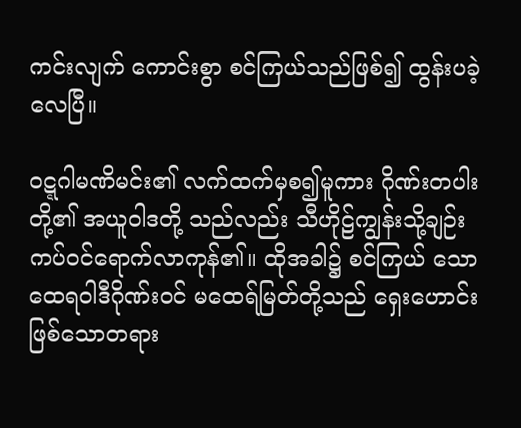ကင်းလျက် ကောင်းစွာ စင်ကြယ်သည်ဖြစ်၍ ထွန်းပခဲ့လေပြီ။

ဝဋ္ဋဂါမဏိမင်း၏ လက်ထက်မှစ၍မူကား ဂိုဏ်းတပါးတို့၏ အယူဝါဒတို့ သည်လည်း သီဟိုဠ်ကျွန်းသို့ချဉ်းကပ်ဝင်ရောက်လာကုန်၏။ ထိုအခါ၌ စင်ကြယ် သော ထေရဝါဒီဂိုဏ်းဝင် မထေရ်မြတ်တို့သည် ရှေးဟောင်းဖြစ်သောတရား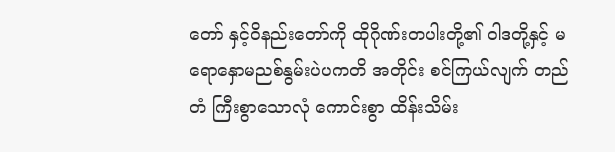တော် နှင့်ဝိနည်းတော်ကို ထိုဂိုဏ်းတပါးတို့၏ ဝါဒတို့နှင့် မရောနှောမညစ်နွမ်းပဲပကတိ အတိုင်း စင်ကြယ်လျက် တည်တံ ကြီးစွာသောလုံ ကောင်းစွာ ထိန်းသိမ်း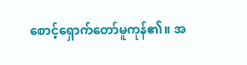စောင့်ရှောက်တော်မူကုန်၏။ အ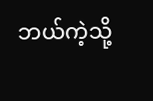ဘယ်ကဲ့သို့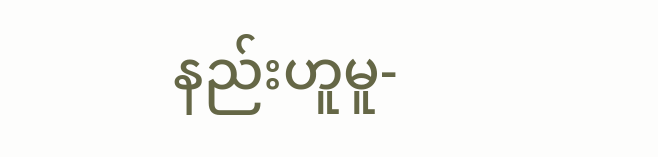နည်းဟူမူ-